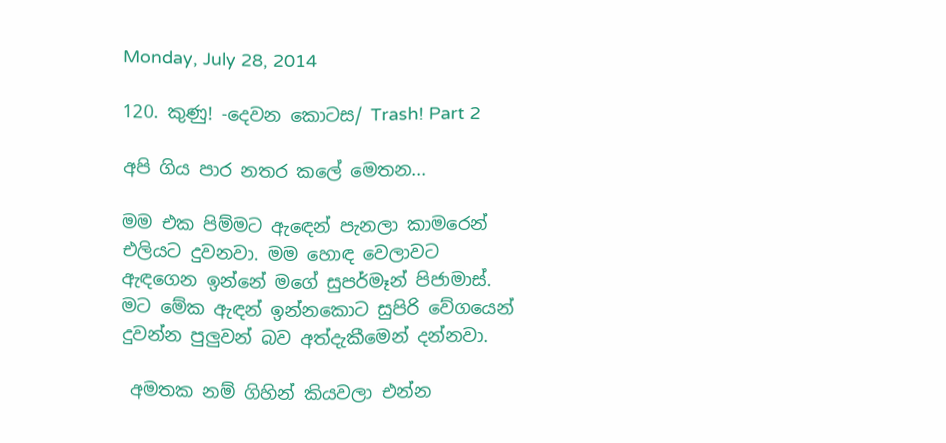Monday, July 28, 2014

120. කුණු! -දෙවන කොටස/ Trash! Part 2

අපි ගිය පාර නතර කලේ මෙතන...

මම එක පිම්මට ඇ‍ඳෙන් පැනලා කාමරෙන් එලියට දුවනවා. මම හොඳ වෙලාවට ඇඳගෙන ඉන්නේ මගේ සුපර්මෑන් පිජාමාස්. මට මේක ඇඳන් ඉන්නකොට සුපිරි වේගයෙන් දුවන්න පුලුවන් බව අත්දැකීමෙන් දන්නවා.

 අමතක නම් ගිහින් කියවලා එන්න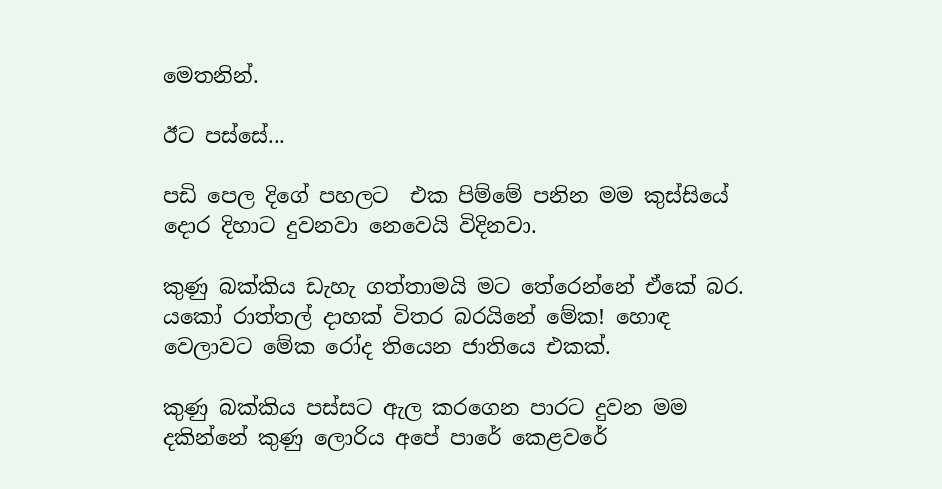මෙතනින්.

ඊට පස්සේ...

පඩි පෙල දිගේ පහලට  එක පිම්මේ පනින මම කුස්සියේ දොර දිහාට දුවනවා නෙවෙයි විදිනවා.

කුණු බක්කිය ඩැහැ ගත්තාමයි මට තේරෙන්නේ ඒකේ බර. යකෝ රාත්තල් දාහක් විතර බරයිනේ මේක! හොඳ  වෙලාවට මේක රෝද තියෙන ජාතියෙ එකක්.

කුණු බක්කිය පස්සට ඇල කරගෙන පාරට දුවන මම දකින්නේ කුණු ලොරිය අපේ පාරේ කෙළවරේ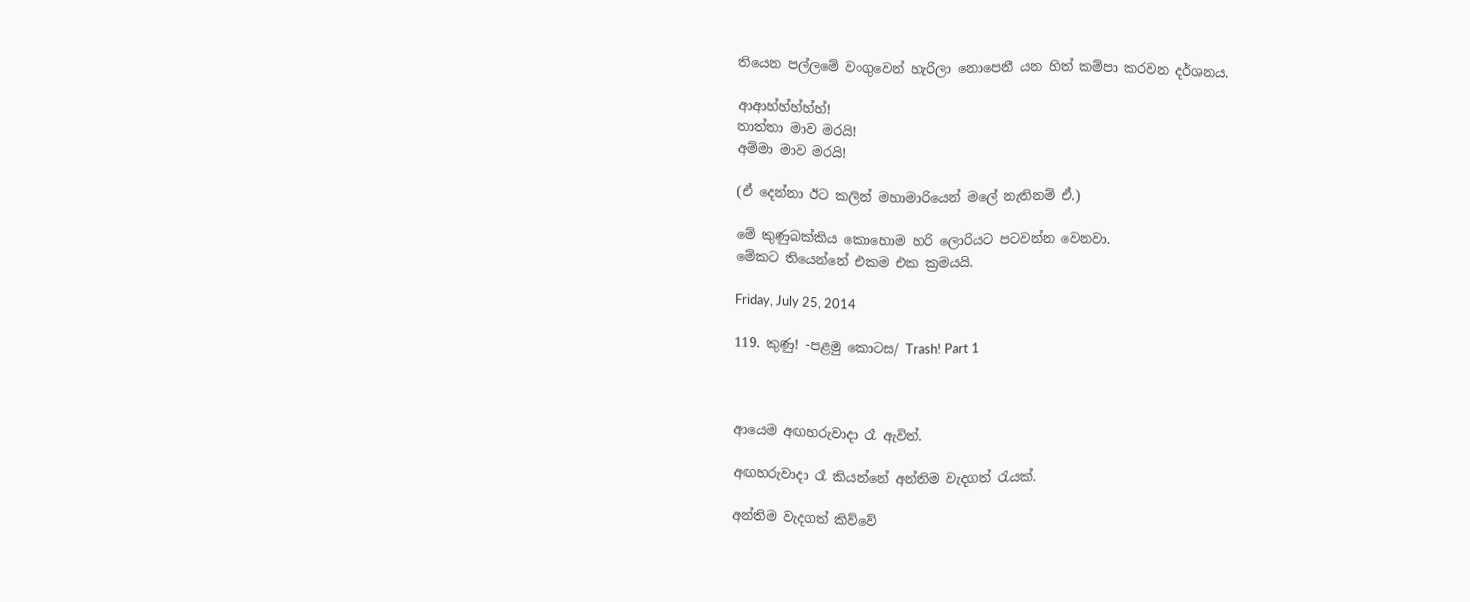තියෙන පල්ලමේ වංගුවෙන් හැරිලා නොපෙනී යන හිත් කම්පා කරවන දර්ශනය.

ආආහ්හ්හ්හ්හ්!
තාත්තා මාව මරයි!
අම්මා මාව මරයි!

(ඒ දෙන්නා ඊට කලින් මහාමාරියෙන් මලේ නැතිනම් ඒ.)

මේ කුණුබක්කිය කොහොම හරි ලොරියට පටවන්න වෙනවා.
මේකට තියෙන්නේ එකම එක ක්‍රමයයි.

Friday, July 25, 2014

119. කුණු! -පළමු කොටස/ Trash! Part 1



ආයෙම අඟහරුවාදා රෑ ඇවිත්.

අඟහරුවාදා රෑ කියන්නේ අන්තිම වැදගත් ‍‍රැයක්.

අන්තිම වැදගත් කිව්වේ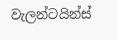වැලන්ටයින්ස්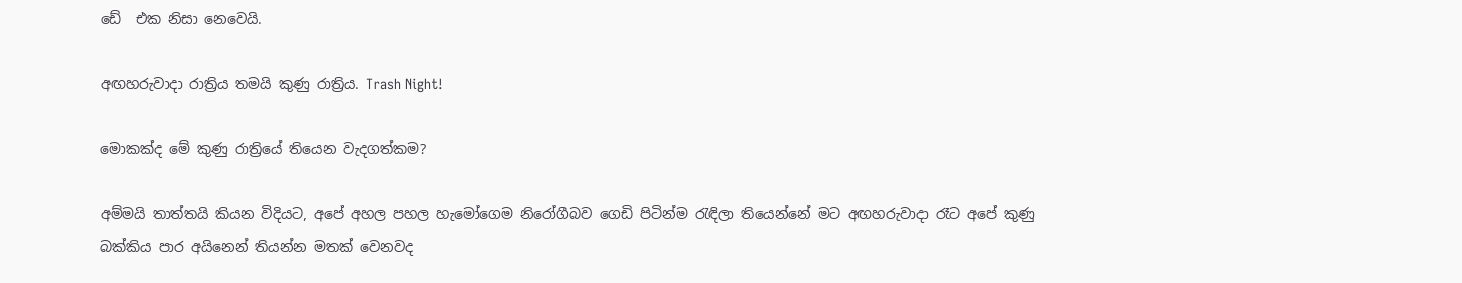ඩේ  එක නිසා නෙවෙයි.

අඟහරුවාදා රාත්‍රිය තමයි කුණු රාත්‍රිය. Trash Night!

මොකක්ද මේ කුණු රාත්‍රියේ තියෙන වැදගත්කම?

අම්මයි තාත්තයි කියන විදියට, අපේ අහල පහල හැමෝගෙම නිරෝගීබව ගෙඩි පිටින්ම ‍රැඳිලා තියෙන්නේ මට අඟහරුවාදා රෑට අපේ කුණු බක්කිය පාර අයිනෙන් තියන්න මතක් වෙනවද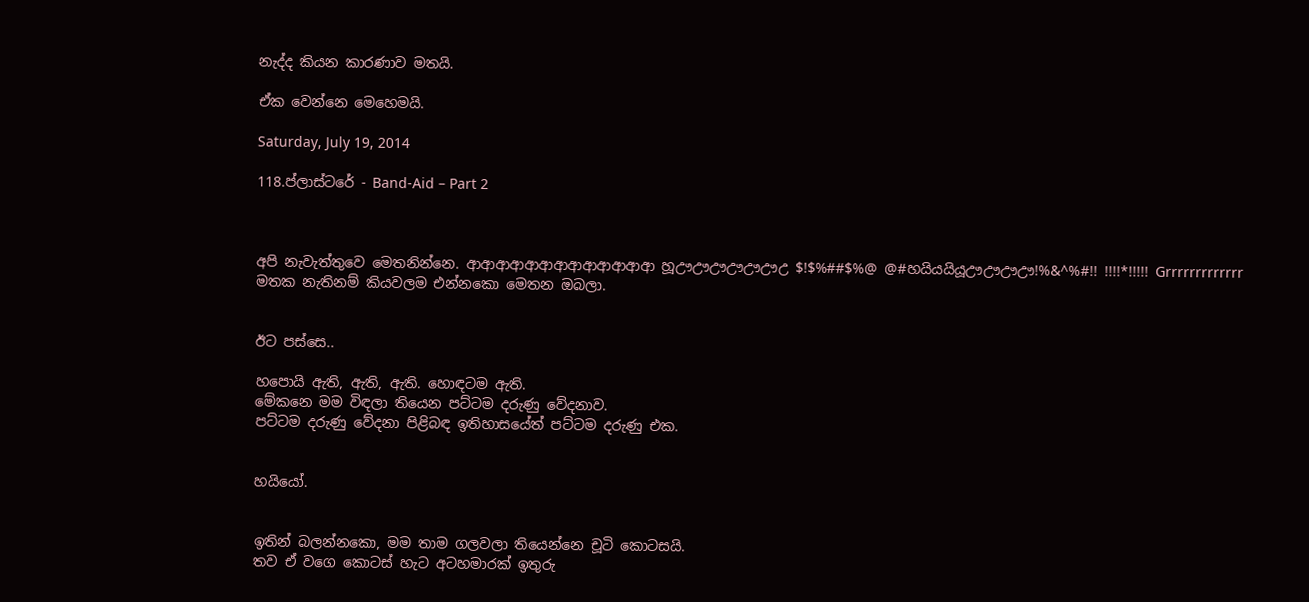නැද්ද කියන කාරණාව මතයි.

ඒක වෙන්නෙ මෙහෙමයි.

Saturday, July 19, 2014

118.ප්ලාස්ටරේ - Band-Aid – Part 2



අපි නැවැත්තුවෙ මෙතනින්නෙ. ආආආආආආආආආආආආආ හූඌඌඌඌඌඌඋ $!$%##$%@ @#හයියයියූඌඌඌඌ!%&^%#!! !!!!*!!!!! Grrrrrrrrrrrrr
මතක නැතිනම් කියවලම එන්නකො මෙතන ඔබලා.


ඊට පස්සෙ..

හපොයි ඇති, ඇති, ඇති. හොඳටම ඇති.
මේකනෙ මම විඳලා තියෙන පට්ටම දරුණු වේදනාව.
පට්ටම දරුණු වේදනා පිළිබඳ ඉතිහාසයේත් පට්ටම දරුණු එක.


හයියෝ.


ඉතින් බලන්නකො, මම තාම ගලවලා තියෙන්නෙ චූටි කොටසයි.
තව ඒ වගෙ කොටස් හැට අටහමාරක් ඉතුරු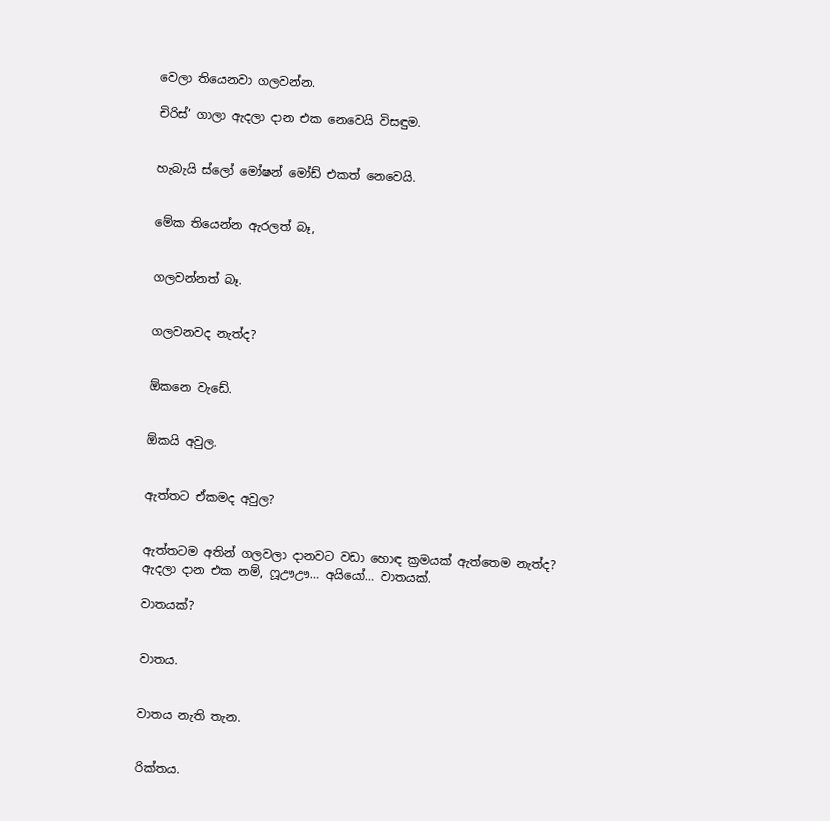වෙලා තියෙනවා ගලවන්න.

චිරිස්‘ ගාලා ඇදලා දාන එක නෙවෙයි විසඳුම.


හැබැයි ස්ලෝ මෝෂන් මෝඩ් එකත් නෙවෙයි.


මේක තියෙන්න ඇරලත් බෑ,


ගලවන්නත් බෑ.


ගලවනවද නැත්ද?


ඕකනෙ වැඩේ.


ඕකයි අවුල.


ඇත්තට ඒකමද අවුල?


ඇත්තටම අතින් ගලවලා දානවට වඩා හොඳ ක්‍රමයක් ඇත්තෙම නැත්ද?
ඇදලා දාන එක නම්, ෆූඌඌ… අයියෝ… වාතයක්.

වාතයක්?


වාතය.


වාතය නැති තැන.


රික්තය.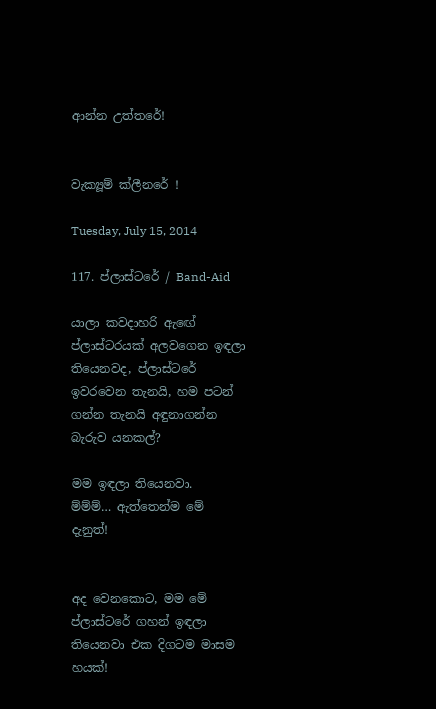ආන්න උත්තරේ!


වැක්‍යූම් ක්ලීනරේ !

Tuesday, July 15, 2014

117. ප්ලාස්ටරේ / Band-Aid

යාලා කවදාහරි ඇ‍ඟේ ප්ලාස්ටරයක් අලවගෙන ඉඳලා තියෙනවද, ප්ලාස්ටරේ ඉවරවෙන තැනයි, හම පටන් ගන්න තැනයි අඳුනාගන්න බැරුව යනකල්?

මම ඉඳලා තියෙනවා.
ම්ම්ම්… ඇත්තෙන්ම මේ දැනුත්!


අද වෙනකොට, මම මේ ප්ලාස්ටරේ ගහන් ඉඳලා තියෙනවා එක දිගටම මාසම හයක්!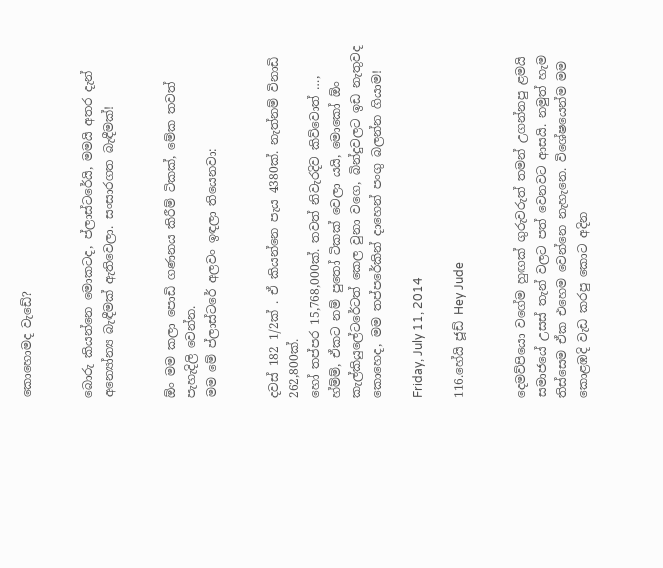කොහොමද වැඩේ?


බොරු කියන්නෙ මොකටද, ප්ලාස්ටරේයි, මමයි අතර දැන් අන්‍යෝන්‍ය බැඳීමක් ඇතිවෙලා. සංසාරගත බැඳීමක්!


ඕං මම කලා පොඩි ගණනය කිරීම් ටිකක්, මේක තවත් පැහැදිලි වෙන්න.
මම මේ ප්ලාස්ටරේ අලවං ඉඳලා තියෙනවා:


දවස් 182 1/2ක් . ඒ කියන්නෙ පැය 4380ක්. නැත්නම් විනාඩි 262,800ක්.
හෝ තප්පර 15,768,000ක්. තවත් නිවැරදිව කිව්වොත් …,
හ්ම්ම්, ඒකට නම් පු‍තෝ ටිකක් වෙලා යයි, මොකෝ ඕං කැල්කියුලේටරේටත් කෙල වුනා වගෙ, බින්දුවලට ඉඩ නැතුවද කොහෙද, මම තප්පරේකින් දාහෙන් පංගු බලන්න ගියාම!

Friday, July 11, 2014

116.හේයි ජූඩ් Hey Jude


දෙමව්පියො වගේම හුඟක් ගුරුවරුත් තමන් උගන්නපු ළමයි සමාජයේ උසස් තැන් වලට පත් වෙනවට ආසයි. නමුත් හැම තිස්සෙම ඒක එහෙම වෙන්නෙ නැහැනෙ. විශේෂයෙන්ම මම කොළඹදි වැඩ කරපු කොට අදින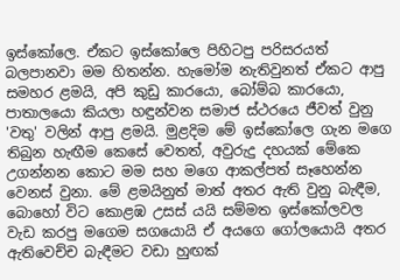ඉස්කෝලෙ. ඒකට ඉස්කෝලෙ පිහිටපු පරිසරයත් බලපානවා මම හිතන්න. හැමෝම නැතිවුනත් ඒකට ආපු සමහර ළමයි, අපි කුඩු කාරයො, බෝම්බ කාරයො, පාතාලයො කියලා හඳුන්වන සමාජ ස්ථරයෙ ජීවත් වුනු 'වතු' වලින් ආපු ළමයි. මුළදිම මේ ඉස්කෝලෙ ගැන මගෙ තිබුන හැඟීම කෙසේ වෙතත්, අවුරුදු දහයක් මේකෙ උගන්නන කොට මම සහ මගෙ ආකල්පත් සෑහෙන්න වෙනස් වුනා. මේ ළමයිනුත් මාත් අතර ඇති වුනු බැඳීම, බොහෝ විට කොළඹ උසස් යයි සම්මත ඉස්කෝලවල වැඩ කරපු මගෙම සගයොයි ඒ අයගෙ ගෝලයොයි අතර ඇතිවෙච්ච බැඳීමට වඩා හුඟක්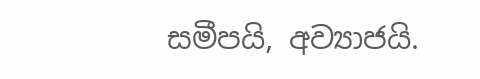සමීපයි, අව්‍යාජයි.